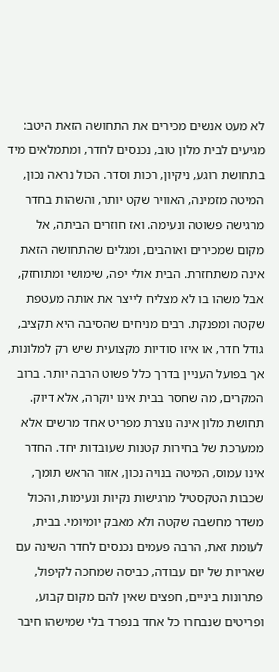לא מעט אנשים מכירים את התחושה הזאת היטב: מגיעים לבית מלון טוב‚ נכנסים לחדר‚ ומתמלאים מיד בתחושת רוגע‚ ניקיון‚ רכות וסדר. הכול נראה נכון‚ המיטה מזמינה‚ האוויר שקט יותר‚ והשהות בחדר מרגישה פשוטה ונעימה. ואז חוזרים הביתה‚ אל מקום שמכירים ואוהבים‚ ומגלים שהתחושה הזאת אינה משתחזרת. הבית אולי יפה‚ שימושי ומתוחזק‚ אבל משהו בו לא מצליח לייצר את אותה מעטפת שקטה ומפנקת. רבים מניחים שהסיבה היא תקציב‚ גודל חדר‚ או איזו סודיות מקצועית שיש רק למלונות‚ אך בפועל העניין בדרך כלל פשוט הרבה יותר. ברוב המקרים‚ מה שחסר בבית אינו יוקרה‚ אלא דיוק. תחושת מלון אינה נוצרת מפריט אחד מרשים אלא ממערכת של בחירות קטנות שעובדות יחד. החדר אינו עמוס‚ המיטה בנויה נכון‚ אזור הראש תומך‚ שכבות הטקסטיל מרגישות נקיות ונעימות‚ והכול משדר מחשבה שקטה ולא מאבק יומיומי. בבית‚ לעומת זאת‚ הרבה פעמים נכנסים לחדר השינה עם שאריות של יום עבודה‚ כביסה שמחכה לקיפול‚ פתרונות ביניים‚ חפצים שאין להם מקום קבוע‚ ופריטים שנבחרו כל אחד בנפרד בלי שמישהו חיבר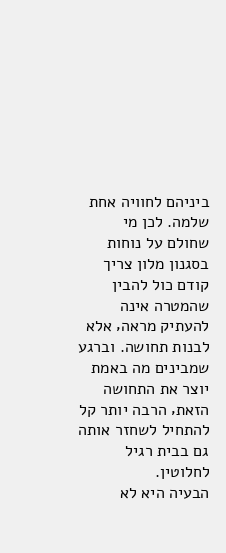ביניהם לחוויה אחת שלמה. לכן מי שחולם על נוחות בסגנון מלון צריך קודם כול להבין שהמטרה אינה להעתיק מראה‚ אלא לבנות תחושה. וברגע שמבינים מה באמת יוצר את התחושה הזאת‚ הרבה יותר קל להתחיל לשחזר אותה גם בבית רגיל לחלוטין.
הבעיה היא לא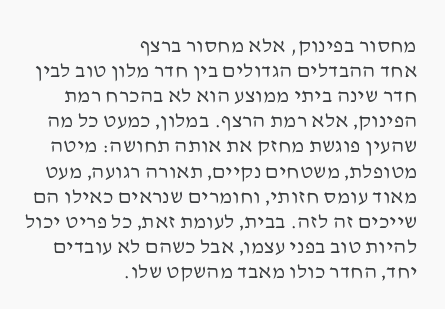מחסור בפינוק, אלא מחסור ברצף
אחד ההבדלים הגדולים בין חדר מלון טוב לבין חדר שינה ביתי ממוצע הוא לא בהכרח רמת הפינוק‚ אלא רמת הרצף. במלון‚ כמעט כל מה שהעין פוגשת מחזק את אותה תחושה: מיטה מטופלת‚ משטחים נקיים‚ תאורה רגועה‚ מעט מאוד עומס חזותי‚ וחומרים שנראים כאילו הם שייכים זה לזה. בבית‚ לעומת זאת‚ כל פריט יכול להיות טוב בפני עצמו‚ אבל כשהם לא עובדים יחד‚ החדר כולו מאבד מהשקט שלו.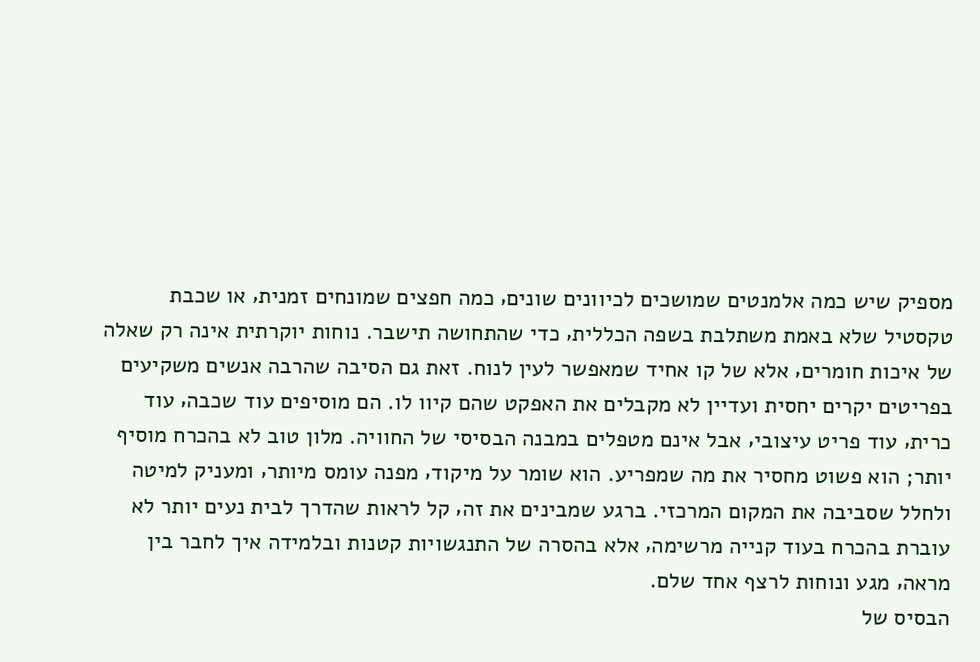מספיק שיש כמה אלמנטים שמושכים לכיוונים שונים‚ כמה חפצים שמונחים זמנית‚ או שכבת טקסטיל שלא באמת משתלבת בשפה הכללית‚ כדי שהתחושה תישבר. נוחות יוקרתית אינה רק שאלה של איכות חומרים‚ אלא של קו אחיד שמאפשר לעין לנוח. זאת גם הסיבה שהרבה אנשים משקיעים בפריטים יקרים יחסית ועדיין לא מקבלים את האפקט שהם קיוו לו. הם מוסיפים עוד שכבה‚ עוד כרית‚ עוד פריט עיצובי‚ אבל אינם מטפלים במבנה הבסיסי של החוויה. מלון טוב לא בהכרח מוסיף יותר; הוא פשוט מחסיר את מה שמפריע. הוא שומר על מיקוד‚ מפנה עומס מיותר‚ ומעניק למיטה ולחלל שסביבה את המקום המרכזי. ברגע שמבינים את זה‚ קל לראות שהדרך לבית נעים יותר לא עוברת בהכרח בעוד קנייה מרשימה‚ אלא בהסרה של התנגשויות קטנות ובלמידה איך לחבר בין מראה‚ מגע ונוחות לרצף אחד שלם.
הבסיס של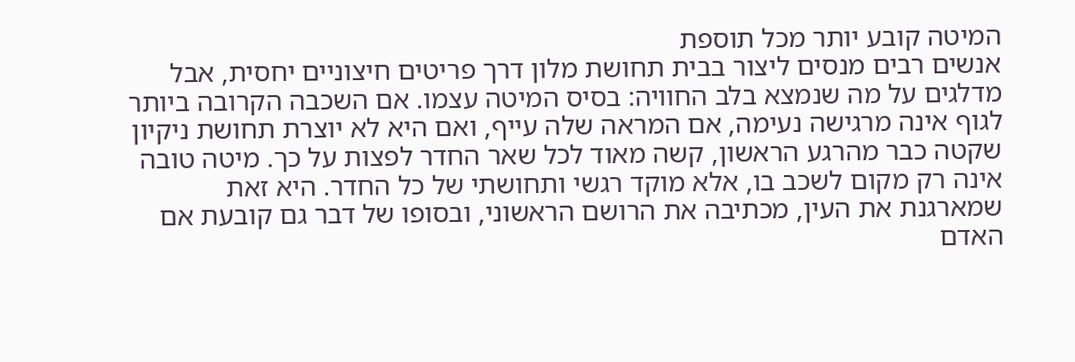המיטה קובע יותר מכל תוספת
אנשים רבים מנסים ליצור בבית תחושת מלון דרך פריטים חיצוניים יחסית‚ אבל מדלגים על מה שנמצא בלב החוויה: בסיס המיטה עצמו. אם השכבה הקרובה ביותר לגוף אינה מרגישה נעימה‚ אם המראה שלה עייף‚ ואם היא לא יוצרת תחושת ניקיון שקטה כבר מהרגע הראשון‚ קשה מאוד לכל שאר החדר לפצות על כך. מיטה טובה אינה רק מקום לשכב בו‚ אלא מוקד רגשי ותחושתי של כל החדר. היא זאת שמארגנת את העין‚ מכתיבה את הרושם הראשוני‚ ובסופו של דבר גם קובעת אם האדם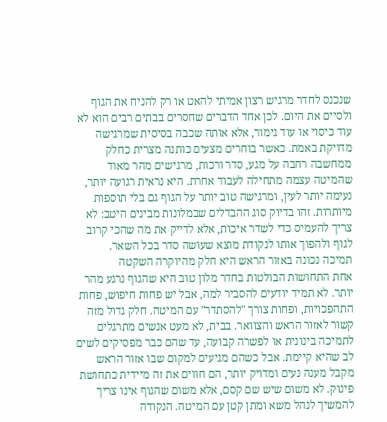שנכנס לחדר מרגיש רצון אמיתי להאט או רק להניח את הגוף ולסיים את היום. לכן אחד הדברים שחסרים בבתים רבים הוא לא עוד כיסוי או עוד גימור‚ אלא אותה שכבה בסיסית שמרגישה מדויקת באמת. כאשר בוחרים מצעים כותנה מצרית כחלק ממחשבה רחבה על מגע‚ סדר ורכות‚ מרגישים מהר מאוד שהמיטה עצמה מתחילה לעבוד אחרת. היא נראית רגועה יותר‚ נעימה יותר לעין‚ ומרגישה טוב יותר על הגוף גם בלי תוספות מיותרות. זהו בדיוק סוג ההבדלים שבמלונות מבינים היטב: לא צריך להעמיס כדי לשדר איכות‚ אלא לדייק את מה שהכי קרוב לגוף ולהפוך אותו לנקודת מוצא שעושה סדר בכל השאר.
תמיכה נכונה באזור הראש היא חלק מהיוקרה השקטה
אחת התחושות הבולטות בחדר מלון טוב היא שהגוף נרגע מהר יותר. לא תמיד יודעים להסביר למה‚ אבל יש פחות חיפוש‚ פחות התהפכויות‚ ופחות צורך "להסתדר" עם המיטה. חלק גדול מזה קשור לאזור הראש והצוואר. בבית‚ לא מעט אנשים מתרגלים לתמיכה בינונית או לפשרה קבועה‚ עד שהם כבר מפסיקים לשים לב שהיא קיימת. אבל כשהם מגיעים למקום שבו אזור הראש מקבל מענה נעים ומדויק יותר‚ הם חווים את זה מיידית כתחושת פינוק. לא משום שיש שם קסם‚ אלא משום שהגוף אינו צריך להמשיך לנהל משא ומתן קטן עם המיטה. הנקודה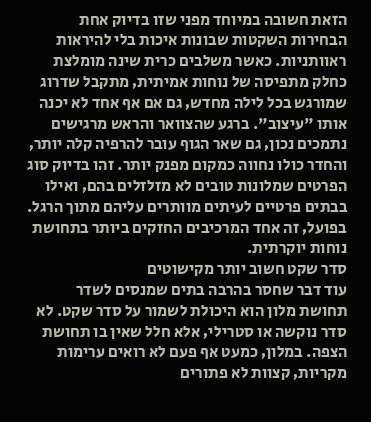הזאת חשובה במיוחד מפני שזו בדיוק אחת הבחירות השקטות שבונות איכות בלי להיראות ראוותניות. כאשר משלבים כרית שינה מומלצת כחלק מתפיסה של נוחות אמיתית‚ מתקבל שדרוג שמורגש בכל לילה מחדש‚ גם אם אף אחד לא יכנה אותו "עיצוב". ברגע שהצוואר והראש מרגישים נתמכים נכון‚ גם שאר הגוף עובר להרפיה קלה יותר‚ והחדר כולו נחווה כמקום מפנק יותר. זהו בדיוק סוג הפרטים שמלונות טובים לא מזלזלים בהם‚ ואילו בבתים פרטיים לעיתים מוותרים עליהם מתוך הרגל. בפועל‚ זה אחד המרכיבים החזקים ביותר בתחושת נוחות יוקרתית.
סדר שקט חשוב יותר מקישוטים
עוד דבר שחסר בהרבה בתים שמנסים לשדר תחושת מלון הוא היכולת לשמור על סדר שקט. לא סדר נוקשה או סטרילי‚ אלא חלל שאין בו תחושת הצפה. במלון‚ כמעט אף פעם לא רואים ערימות מקריות‚ קצוות לא פתורים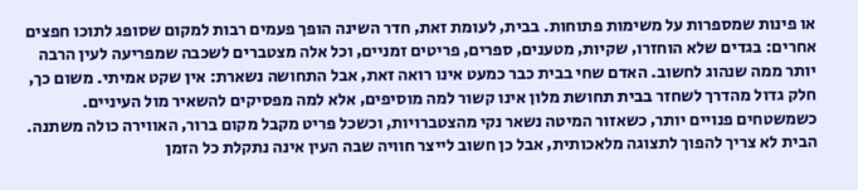או פינות שמספרות על משימות פתוחות. בבית‚ לעומת זאת‚ חדר השינה הופך פעמים רבות למקום שסופג לתוכו חפצים אחרים: בגדים שלא הוחזרו‚ שקיות‚ מטענים‚ ספרים‚ פריטים זמניים‚ וכל אלה מצטברים לשכבה שמפריעה לעין הרבה יותר ממה שנהוג לחשוב. האדם שחי בבית כבר כמעט אינו רואה זאת‚ אבל התחושה נשארת: אין שקט אמיתי. משום כך‚ חלק גדול מהדרך לשחזר בבית תחושת מלון אינו קשור למה מוסיפים‚ אלא למה מפסיקים להשאיר מול העיניים. כשמשטחים פנויים יותר‚ כשאזור המיטה נשאר נקי מהצטברויות‚ וכשכל פריט מקבל מקום ברור‚ האווירה כולה משתנה. הבית לא צריך להפוך לתצוגה מלאכותית‚ אבל כן חשוב לייצר חוויה שבה העין אינה נתקלת כל הזמן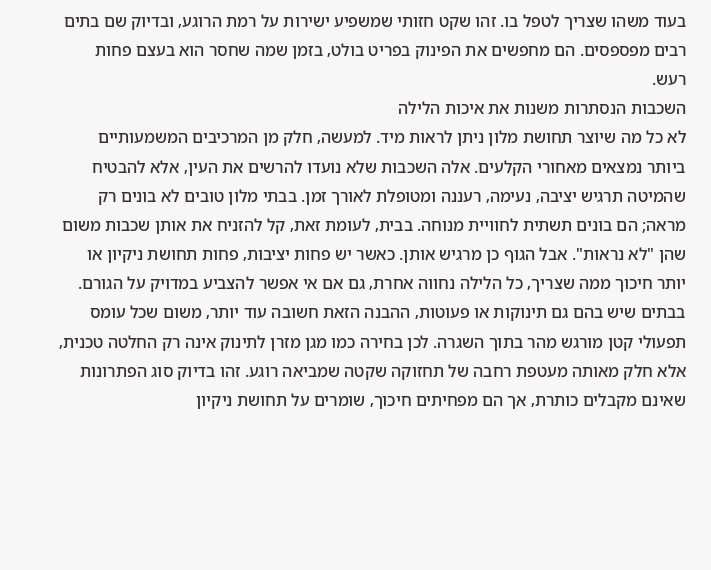בעוד משהו שצריך לטפל בו. זהו שקט חזותי שמשפיע ישירות על רמת הרוגע‚ ובדיוק שם בתים רבים מפספסים. הם מחפשים את הפינוק בפריט בולט‚ בזמן שמה שחסר הוא בעצם פחות רעש.
השכבות הנסתרות משנות את איכות הלילה
לא כל מה שיוצר תחושת מלון ניתן לראות מיד. למעשה‚ חלק מן המרכיבים המשמעותיים ביותר נמצאים מאחורי הקלעים. אלה השכבות שלא נועדו להרשים את העין‚ אלא להבטיח שהמיטה תרגיש יציבה‚ נעימה‚ רעננה ומטופלת לאורך זמן. בבתי מלון טובים לא בונים רק מראה; הם בונים תשתית לחוויית מנוחה. בבית‚ לעומת זאת‚ קל להזניח את אותן שכבות משום שהן "לא נראות". אבל הגוף כן מרגיש אותן. כאשר יש פחות יציבות‚ פחות תחושת ניקיון או יותר חיכוך ממה שצריך‚ כל הלילה נחווה אחרת‚ גם אם אי אפשר להצביע במדויק על הגורם. בבתים שיש בהם גם תינוקות או פעוטות‚ ההבנה הזאת חשובה עוד יותר‚ משום שכל עומס תפעולי קטן מורגש מהר בתוך השגרה. לכן בחירה כמו מגן מזרן לתינוק אינה רק החלטה טכנית‚ אלא חלק מאותה מעטפת רחבה של תחזוקה שקטה שמביאה רוגע. זהו בדיוק סוג הפתרונות שאינם מקבלים כותרת‚ אך הם מפחיתים חיכוך‚ שומרים על תחושת ניקיון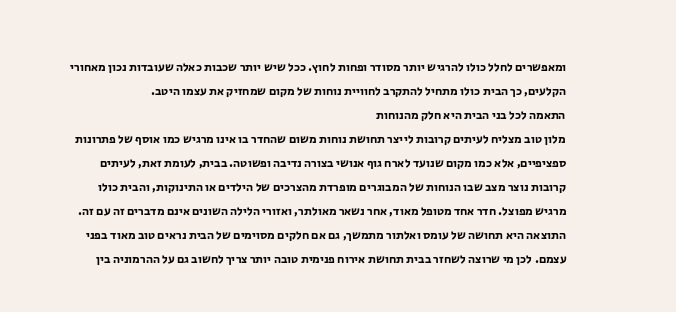ומאפשרים לחלל כולו להרגיש יותר מסודר ופחות לחוץ. ככל שיש יותר שכבות כאלה שעובדות נכון מאחורי הקלעים‚ כך הבית כולו מתחיל להתקרב לחוויית נוחות של מקום שמחזיק את עצמו היטב.
התאמה לכל בני הבית היא חלק מהנוחות
מלון טוב מצליח לעיתים קרובות לייצר תחושת נוחות משום שהחדר בו אינו מרגיש כמו אוסף של פתרונות ספציפיים‚ אלא כמו מקום שנועד לארח גוף אנושי בצורה נדיבה ופשוטה. בבית‚ לעומת זאת‚ לעיתים קרובות נוצר מצב שבו הנוחות של המבוגרים מופרדת מהצרכים של הילדים או התינוקות‚ והבית כולו מרגיש מפוצל. חדר אחד מטופל מאוד‚ אחר נשאר מאולתר‚ ואזורי הלילה השונים אינם מדברים זה עם זה. התוצאה היא תחושה של עומס ואלתור מתמשך‚ גם אם חלקים מסוימים של הבית נראים טוב מאוד בפני עצמם. לכן מי שרוצה לשחזר בבית תחושת אירוח פנימית טובה יותר צריך לחשוב גם על ההרמוניה בין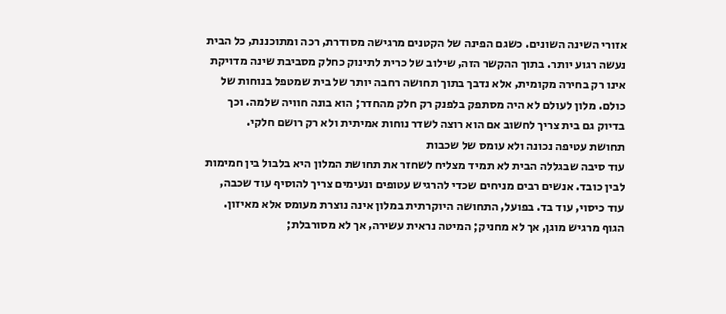אזורי השינה השונים. כשגם הפינה של הקטנים מרגישה מסודרת‚ רכה ומתוכננת‚ כל הבית נעשה רגוע יותר. בתוך ההקשר הזה‚ שילוב של כרית לתינוק כחלק מסביבת שינה מדויקת אינו רק בחירה מקומית‚ אלא נדבך בתוך תחושה רחבה יותר של בית שמטפל בנוחות של כולם. מלון לעולם לא היה מסתפק בלפנק רק חלק מהחדר; הוא בונה חוויה שלמה. וכך בדיוק גם בית צריך לחשוב אם הוא רוצה לשדר נוחות אמיתית ולא רק רושם חלקי.
תחושת עטיפה נכונה ולא עומס של שכבות
עוד סיבה שבגללה הבית לא תמיד מצליח לשחזר את תחושת המלון היא בלבול בין חמימות לבין כובד. אנשים רבים מניחים שכדי להרגיש עטופים ונעימים צריך להוסיף עוד שכבה‚ עוד כיסוי‚ עוד בד. בפועל‚ התחושה היוקרתית במלון אינה נוצרת מעומס אלא מאיזון. הגוף מרגיש מוגן‚ אך לא מחניק; המיטה נראית עשירה‚ אך לא מסורבלת;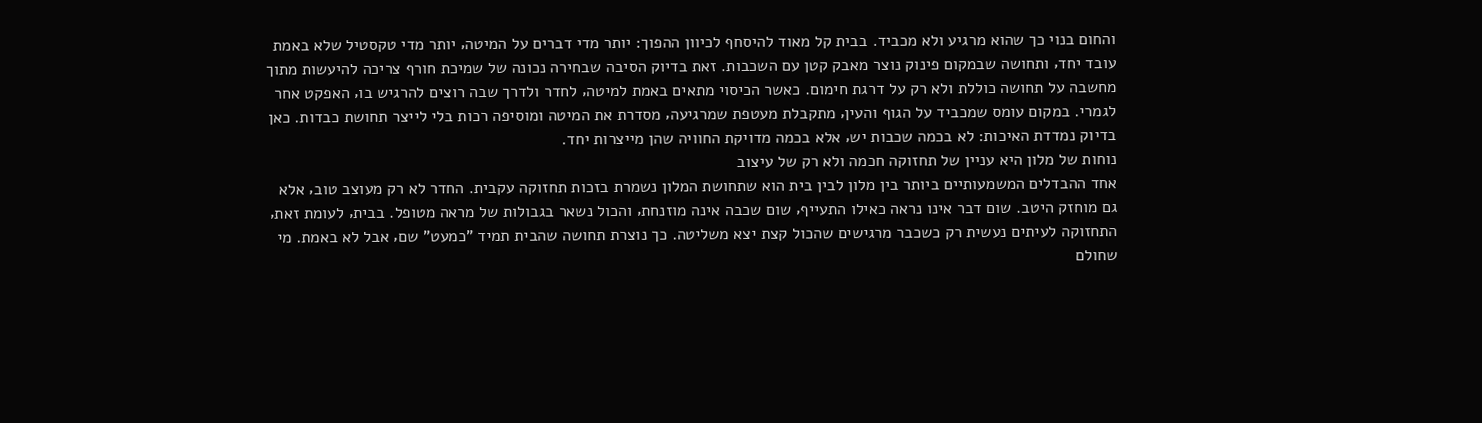והחום בנוי כך שהוא מרגיע ולא מכביד. בבית קל מאוד להיסחף לכיוון ההפוך: יותר מדי דברים על המיטה‚ יותר מדי טקסטיל שלא באמת עובד יחד‚ ותחושה שבמקום פינוק נוצר מאבק קטן עם השכבות. זאת בדיוק הסיבה שבחירה נכונה של שמיכת חורף צריכה להיעשות מתוך מחשבה על תחושה כוללת ולא רק על דרגת חימום. כאשר הכיסוי מתאים באמת למיטה‚ לחדר ולדרך שבה רוצים להרגיש בו‚ האפקט אחר לגמרי. במקום עומס שמכביד על הגוף והעין‚ מתקבלת מעטפת שמרגיעה‚ מסדרת את המיטה ומוסיפה רכות בלי לייצר תחושת כבדות. כאן בדיוק נמדדת האיכות: לא בכמה שכבות יש‚ אלא בכמה מדויקת החוויה שהן מייצרות יחד.
נוחות של מלון היא עניין של תחזוקה חכמה ולא רק של עיצוב
אחד ההבדלים המשמעותיים ביותר בין מלון לבין בית הוא שתחושת המלון נשמרת בזכות תחזוקה עקבית. החדר לא רק מעוצב טוב‚ אלא גם מוחזק היטב. שום דבר אינו נראה כאילו התעייף‚ שום שכבה אינה מוזנחת‚ והכול נשאר בגבולות של מראה מטופל. בבית‚ לעומת זאת‚ התחזוקה לעיתים נעשית רק כשכבר מרגישים שהכול קצת יצא משליטה. כך נוצרת תחושה שהבית תמיד "כמעט" שם‚ אבל לא באמת. מי שחולם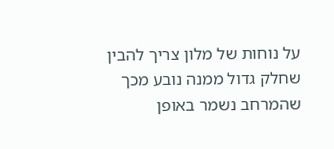על נוחות של מלון צריך להבין שחלק גדול ממנה נובע מכך שהמרחב נשמר באופן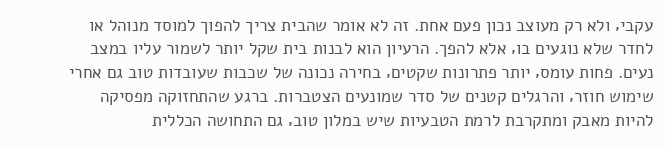עקבי‚ ולא רק מעוצב נכון פעם אחת. זה לא אומר שהבית צריך להפוך למוסד מנוהל או לחדר שלא נוגעים בו‚ אלא להפך. הרעיון הוא לבנות בית שקל יותר לשמור עליו במצב נעים. פחות עומס‚ יותר פתרונות שקטים‚ בחירה נכונה של שכבות שעובדות טוב גם אחרי שימוש חוזר‚ והרגלים קטנים של סדר שמונעים הצטברות. ברגע שהתחזוקה מפסיקה להיות מאבק ומתקרבת לרמת הטבעיות שיש במלון טוב‚ גם התחושה הכללית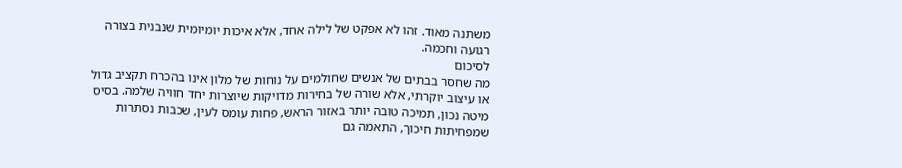משתנה מאוד. זהו לא אפקט של לילה אחד‚ אלא איכות יומיומית שנבנית בצורה רגועה וחכמה.
לסיכום
מה שחסר בבתים של אנשים שחולמים על נוחות של מלון אינו בהכרח תקציב גדול או עיצוב יוקרתי‚ אלא שורה של בחירות מדויקות שיוצרות יחד חוויה שלמה. בסיס מיטה נכון‚ תמיכה טובה יותר באזור הראש‚ פחות עומס לעין‚ שכבות נסתרות שמפחיתות חיכוך‚ התאמה גם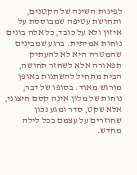לפינות השינה של הקטנים‚ ותחושת עטיפה שמבוססת על איזון ולא על כובד‚ כל אלה בונים נוחות אמיתית. ברגע שמבינים שהמטרה היא לא להעתיק תפאורה אלא לשחזר תחושה‚ הבית מתחיל להשתנות באופן מורגש מאוד. בסופו של דבר‚ נוחות של מלון אינה קסם חיצוני‚ אלא שקט‚ סדר ומגע נכון שחוזרים על עצמם בכל לילה מחדש.